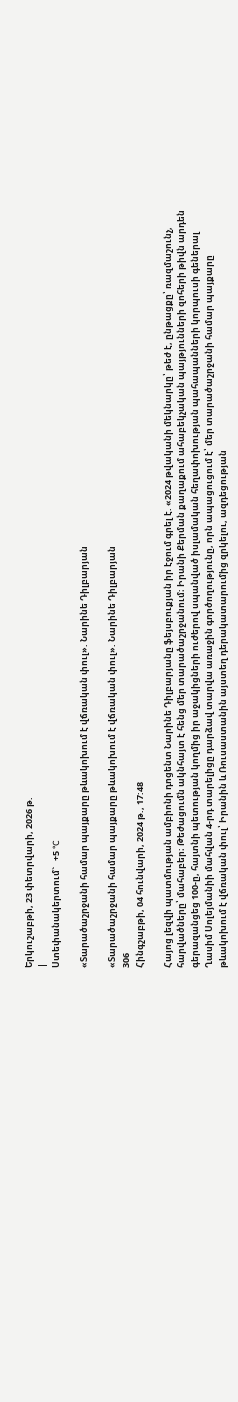Երկուշաբթի, 23 փետրվարի, 2026 թ.
|
Ստեփանակերտում`   +5 °C

«Տարածաշրջանի համար պայքարը թևակոխում է վճռական փուլ». Նարինե Դիլբարյան

«Տարածաշրջանի համար պայքարը թևակոխում է վճռական փուլ». Նարինե Դիլբարյան
306
Հինգշաբթի, 04 հունվարի, 2024 թ., 17:48

Հայոց լեզվի պատմության ամբիոնի դոցենտ Նարինե Դիլբարյանը ֆեյսբուքյան իր էջում գրել է. «2024 թվականի մեկնարկը՝ թեժ է, ընթացքը՝ ռազմաշունչ, հարվածները՝ մահաբեր։ Թեժացումն ակնհայտ է հենց մեր տարածաշրջանում։ Իրանի Քերման քաղաքում ահաբեկչական պայթյունների զոհերի թիվն արդեն գերազանցեց 100-ը, հայտնի պետության կողմից իր աջակիցների ուժերով սպանված իսլամական հեղափոխության պահապանների կորպուսի գեներալ Ղասիմ Սոլեյմանիի մահվան 4-րդ տարելիցը դարձավ տարվա առաջին գործողությունը, որն ապացուցում է՝ մեր տարածաշրջանի համար պայքարը թևակոխում է վճռական փուլ՝ Իրանին և Ռուսաստանին այստեղ դերակատարումից զրկելու, ազդեցության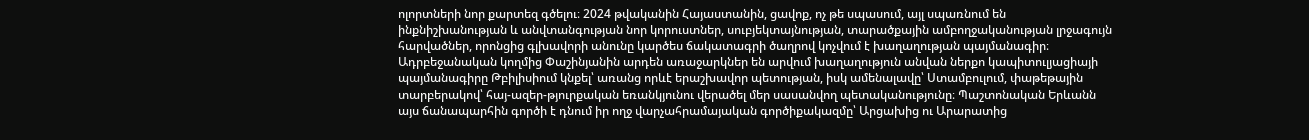ոլորտների նոր քարտեզ գծելու։ 2024 թվականին Հայաստանին, ցավոք, ոչ թե սպասում, այլ սպառնում են ինքնիշխանության և անվտանգության նոր կորուստներ, սուբյեկտայնության, տարածքային ամբողջականության լրջագույն հարվածներ, որոնցից գլխավորի անունը կարծես ճակատագրի ծաղրով կոչվում է խաղաղության պայմանագիր։ Ադրբեջանական կողմից Փաշինյանին արդեն առաջարկներ են արվում խաղաղություն անվան ներքո կապիտուլյացիայի պայմանագիրը Թբիլիսիում կնքել՝ առանց որևէ երաշխավոր պետության, իսկ ամենալավը՝ Ստամբուլում, փաթեթային տարբերակով՝ հայ-ազեր-թյուրքական եռանկյունու վերածել մեր սասանվող պետականությունը։ Պաշտոնական Երևանն այս ճանապարհին գործի է դնում իր ողջ վարչահրամայական գործիքակազմը՝ Արցախից ու Արարատից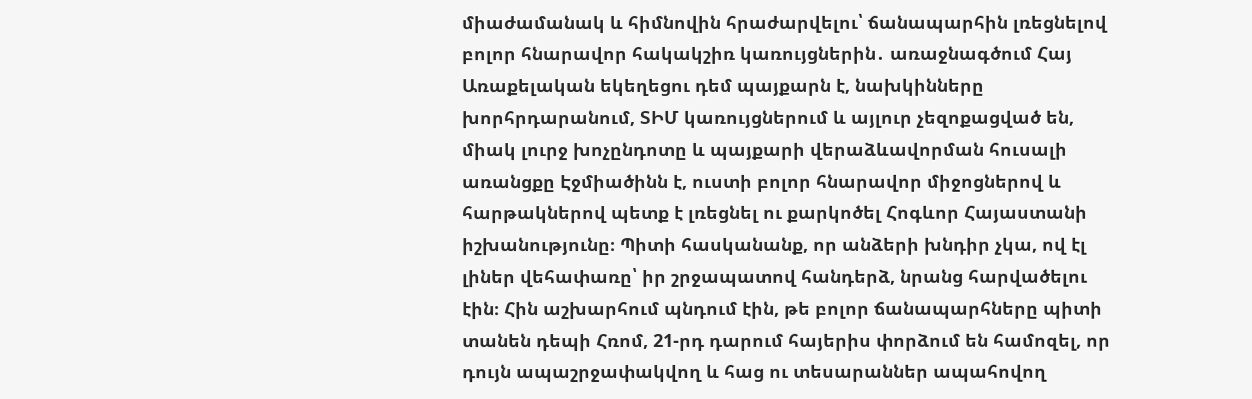միաժամանակ և հիմնովին հրաժարվելու՝ ճանապարհին լռեցնելով բոլոր հնարավոր հակակշիռ կառույցներին․ առաջնագծում Հայ Առաքելական եկեղեցու դեմ պայքարն է, նախկինները խորհրդարանում, ՏԻՄ կառույցներում և այլուր չեզոքացված են, միակ լուրջ խոչընդոտը և պայքարի վերաձևավորման հուսալի առանցքը Էջմիածինն է, ուստի բոլոր հնարավոր միջոցներով և հարթակներով պետք է լռեցնել ու քարկոծել Հոգևոր Հայաստանի իշխանությունը։ Պիտի հասկանանք, որ անձերի խնդիր չկա, ով էլ լիներ վեհափառը՝ իր շրջապատով հանդերձ, նրանց հարվածելու էին։ Հին աշխարհում պնդում էին, թե բոլոր ճանապարհները պիտի տանեն դեպի Հռոմ, 21-րդ դարում հայերիս փորձում են համոզել, որ դույն ապաշրջափակվող և հաց ու տեսարաններ ապահովող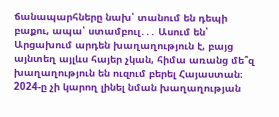ճանապարհները նախ՝ տանում են դեպի բաքու, ապա՝ ստամբուլ․․․ Ասում են՝ Արցախում արդեն խաղաղություն է, բայց այնտեղ այլևս հայեր չկան, հիմա առանց մե՞զ խաղաղություն են ուզում բերել Հայաստան։ 2024-ը չի կարող լինել նման խաղաղության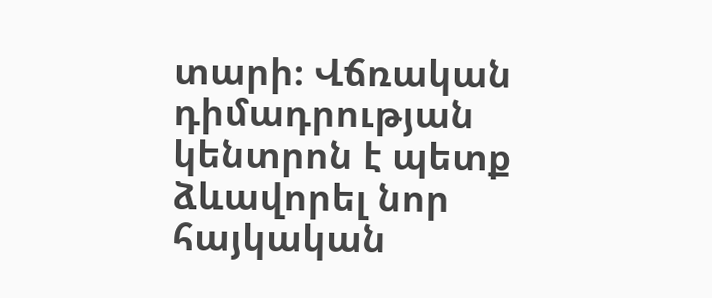տարի։ Վճռական դիմադրության կենտրոն է պետք ձևավորել նոր հայկական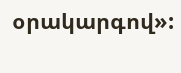օրակարգով»: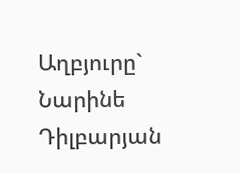Աղբյուրը`   Նարինե Դիլբարյան